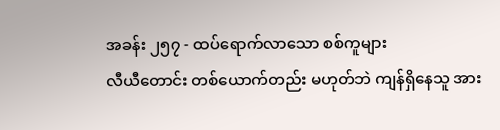အခန်း ၂၅၇ - ထပ်ရောက်လာသော စစ်ကူများ
လီယီတောင်း တစ်ယောက်တည်း မဟုတ်ဘဲ ကျန်ရှိနေသူ အား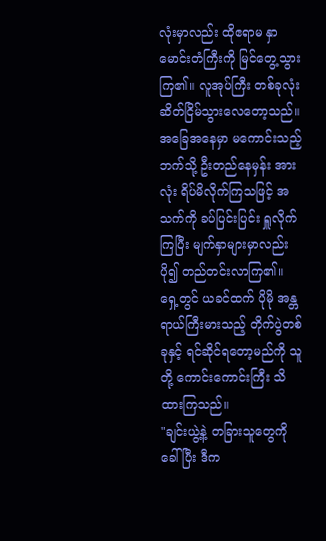လုံးမှာလည်း ထိုဧရာမ နှာမောင်းတံကြီးကို မြင်တွေ့သွားကြ၏။ လူအုပ်ကြီး တစ်ခုလုံး ဆိတ်ငြိမ်သွားလေတော့သည်။
အခြေအနေမှာ မကောင်းသည့်ဘက်သို့ ဦးတည်နေမှန်း အားလုံး ရိပ်မိလိုက်ကြသဖြင့် အသက်ကို ခပ်ပြင်းပြင်း ရှူလိုက်ကြပြီး မျက်နှာများမှာလည်း ပို၍ တည်တင်းလာကြ၏။
ရှေ့တွင် ယခင်ထက် ပိုမို အန္တရာယ်ကြီးမားသည့် တိုက်ပွဲတစ်ခုနှင့် ရင်ဆိုင်ရတော့မည်ကို သူတို့ ကောင်းကောင်းကြီး သိထားကြသည်။
"ချင်းယွဲ့နဲ့ တခြားသူတွေကို ခေါ်ပြီး ဒီက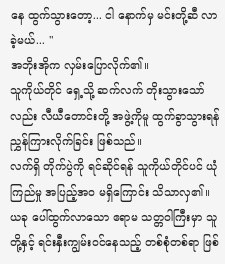နေ ထွက်သွားတော့... ငါ နောက်မှ မင်းတို့ဆီ လာခဲ့မယ်... "
အဘိုးအိုက လှမ်းပြောလိုက်၏။
သူကိုယ်တိုင် ရှေ့သို့ ဆက်လက် တိုးသွားသော်လည်း လီယီတောင်းတို့ အဖွဲ့ကိုမူ ထွက်ခွာသွားရန် ညွှန်ကြားလိုက်ခြင်း ဖြစ်သည်။
လက်ရှိ တိုက်ပွဲကို ရင်ဆိုင်ရန် သူကိုယ်တိုင်ပင် ယုံကြည်မှု အပြည့်အဝ မရှိကြောင်း သိသာလှ၏။ ယခု ပေါ်ထွက်လာသော ဧရာမ သတ္တဝါကြီးမှာ သူတို့နှင့် ရင်းနှီးကျွမ်းဝင်နေသည့် တစ်စုံတစ်ရာ ဖြစ်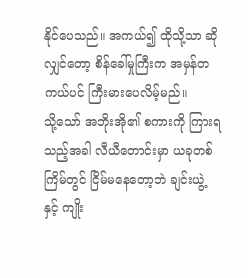နိုင်ပေသည်။ အကယ်၍ ထိုသို့သာ ဆိုလျှင်တော့ စိန်ခေါ်မှုကြီးက အမှန်တကယ်ပင် ကြီးမားပေလိမ့်မည်။
သို့သော် အဘိုးအို၏ စကားကို ကြားရသည့်အခါ လီယီတောင်းမှာ ယခုတစ်ကြိမ်တွင် ငြိမ်မနေတော့ဘဲ ချင်းယွဲ့ နှင့် ကျိုး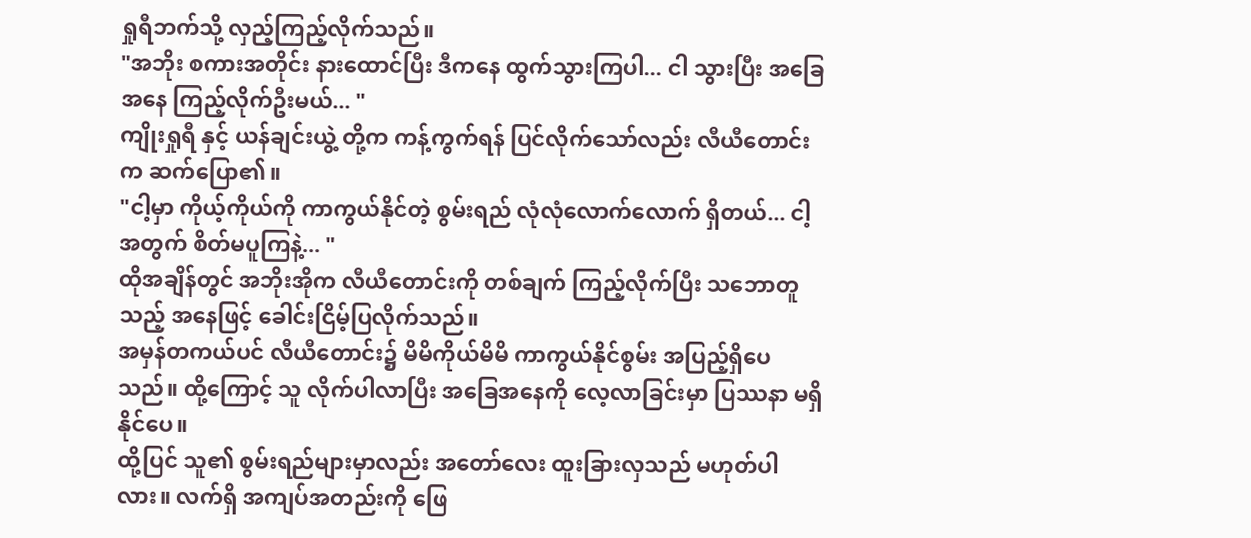ရှုရီဘက်သို့ လှည့်ကြည့်လိုက်သည်။
"အဘိုး စကားအတိုင်း နားထောင်ပြီး ဒီကနေ ထွက်သွားကြပါ... ငါ သွားပြီး အခြေအနေ ကြည့်လိုက်ဦးမယ်... "
ကျိုးရှုရီ နှင့် ယန်ချင်းယွဲ့ တို့က ကန့်ကွက်ရန် ပြင်လိုက်သော်လည်း လီယီတောင်းက ဆက်ပြော၏။
"ငါ့မှာ ကိုယ့်ကိုယ်ကို ကာကွယ်နိုင်တဲ့ စွမ်းရည် လုံလုံလောက်လောက် ရှိတယ်... ငါ့အတွက် စိတ်မပူကြနဲ့... "
ထိုအချိန်တွင် အဘိုးအိုက လီယီတောင်းကို တစ်ချက် ကြည့်လိုက်ပြီး သဘောတူသည့် အနေဖြင့် ခေါင်းငြိမ့်ပြလိုက်သည်။
အမှန်တကယ်ပင် လီယီတောင်း၌ မိမိကိုယ်မိမိ ကာကွယ်နိုင်စွမ်း အပြည့်ရှိပေသည်။ ထို့ကြောင့် သူ လိုက်ပါလာပြီး အခြေအနေကို လေ့လာခြင်းမှာ ပြဿနာ မရှိနိုင်ပေ။
ထို့ပြင် သူ၏ စွမ်းရည်များမှာလည်း အတော်လေး ထူးခြားလှသည် မဟုတ်ပါလား။ လက်ရှိ အကျပ်အတည်းကို ဖြေ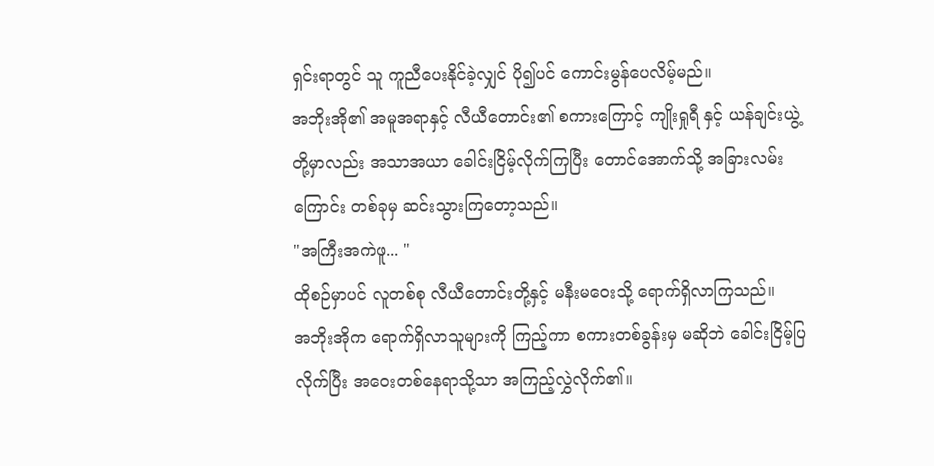ရှင်းရာတွင် သူ ကူညီပေးနိုင်ခဲ့လျှင် ပို၍ပင် ကောင်းမွန်ပေလိမ့်မည်။
အဘိုးအို၏ အမူအရာနှင့် လီယီတောင်း၏ စကားကြောင့် ကျိုးရှုရီ နှင့် ယန်ချင်းယွဲ့ တို့မှာလည်း အသာအယာ ခေါင်းငြိမ့်လိုက်ကြပြီး တောင်အောက်သို့ အခြားလမ်းကြောင်း တစ်ခုမှ ဆင်းသွားကြတော့သည်။
"အကြီးအကဲဖူ... "
ထိုစဉ်မှာပင် လူတစ်စု လီယီတောင်းတို့နှင့် မနီးမဝေးသို့ ရောက်ရှိလာကြသည်။
အဘိုးအိုက ရောက်ရှိလာသူများကို ကြည့်ကာ စကားတစ်ခွန်းမှ မဆိုဘဲ ခေါင်းငြိမ့်ပြလိုက်ပြီး အဝေးတစ်နေရာသို့သာ အကြည့်လွှဲလိုက်၏။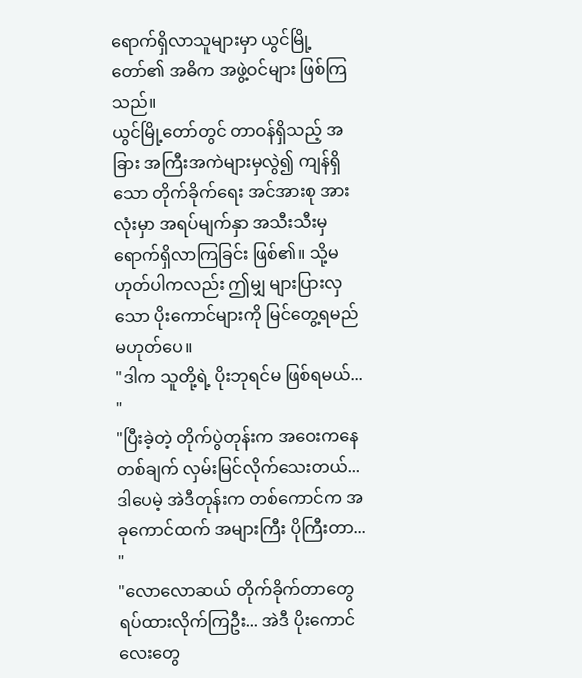ရောက်ရှိလာသူများမှာ ယွင်မြို့တော်၏ အဓိက အဖွဲ့ဝင်များ ဖြစ်ကြသည်။
ယွင်မြို့တော်တွင် တာဝန်ရှိသည့် အခြား အကြီးအကဲများမှလွဲ၍ ကျန်ရှိသော တိုက်ခိုက်ရေး အင်အားစု အားလုံးမှာ အရပ်မျက်နှာ အသီးသီးမှ ရောက်ရှိလာကြခြင်း ဖြစ်၏။ သို့မဟုတ်ပါကလည်း ဤမျှ များပြားလှသော ပိုးကောင်များကို မြင်တွေ့ရမည် မဟုတ်ပေ။
"ဒါက သူတို့ရဲ့ ပိုးဘုရင်မ ဖြစ်ရမယ်... "
"ပြီးခဲ့တဲ့ တိုက်ပွဲတုန်းက အဝေးကနေ တစ်ချက် လှမ်းမြင်လိုက်သေးတယ်... ဒါပေမဲ့ အဲဒီတုန်းက တစ်ကောင်က အခုကောင်ထက် အများကြီး ပိုကြီးတာ... "
"လောလောဆယ် တိုက်ခိုက်တာတွေ ရပ်ထားလိုက်ကြဦး... အဲဒီ ပိုးကောင်လေးတွေ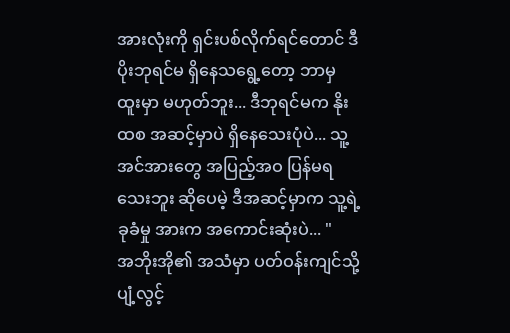အားလုံးကို ရှင်းပစ်လိုက်ရင်တောင် ဒီပိုးဘုရင်မ ရှိနေသရွေ့တော့ ဘာမှ ထူးမှာ မဟုတ်ဘူး... ဒီဘုရင်မက နိုးထစ အဆင့်မှာပဲ ရှိနေသေးပုံပဲ... သူ့အင်အားတွေ အပြည့်အဝ ပြန်မရသေးဘူး ဆိုပေမဲ့ ဒီအဆင့်မှာက သူ့ရဲ့ ခုခံမှု အားက အကောင်းဆုံးပဲ... "
အဘိုးအို၏ အသံမှာ ပတ်ဝန်းကျင်သို့ ပျံ့လွင့်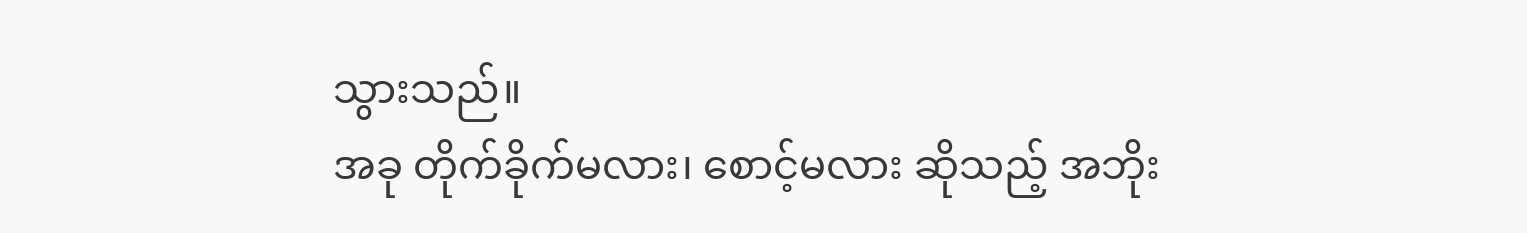သွားသည်။
အခု တိုက်ခိုက်မလား၊ စောင့်မလား ဆိုသည့် အဘိုး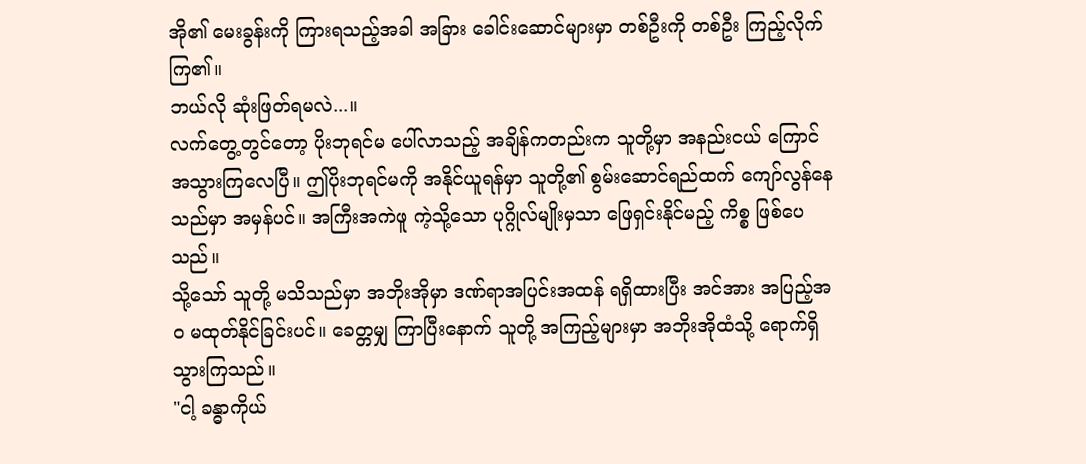အို၏ မေးခွန်းကို ကြားရသည့်အခါ အခြား ခေါင်းဆောင်များမှာ တစ်ဦးကို တစ်ဦး ကြည့်လိုက်ကြ၏။
ဘယ်လို ဆုံးဖြတ်ရမလဲ...။
လက်တွေ့တွင်တော့ ပိုးဘုရင်မ ပေါ်လာသည့် အချိန်ကတည်းက သူတို့မှာ အနည်းငယ် ကြောင်အသွားကြလေပြီ။ ဤပိုးဘုရင်မကို အနိုင်ယူရန်မှာ သူတို့၏ စွမ်းဆောင်ရည်ထက် ကျော်လွန်နေသည်မှာ အမှန်ပင်။ အကြီးအကဲဖူ ကဲ့သို့သော ပုဂ္ဂိုလ်မျိုးမှသာ ဖြေရှင်းနိုင်မည့် ကိစ္စ ဖြစ်ပေသည်။
သို့သော် သူတို့ မသိသည်မှာ အဘိုးအိုမှာ ဒဏ်ရာအပြင်းအထန် ရရှိထားပြီး အင်အား အပြည့်အဝ မထုတ်နိုင်ခြင်းပင်။ ခေတ္တမျှ ကြာပြီးနောက် သူတို့ အကြည့်များမှာ အဘိုးအိုထံသို့ ရောက်ရှိသွားကြသည်။
"ငါ့ ခန္ဓာကိုယ်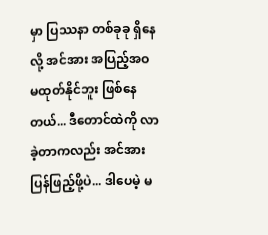မှာ ပြဿနာ တစ်ခုခု ရှိနေလို့ အင်အား အပြည့်အဝ မထုတ်နိုင်ဘူး ဖြစ်နေတယ်... ဒီတောင်ထဲကို လာခဲ့တာကလည်း အင်အား ပြန်ဖြည့်ဖို့ပဲ... ဒါပေမဲ့ မ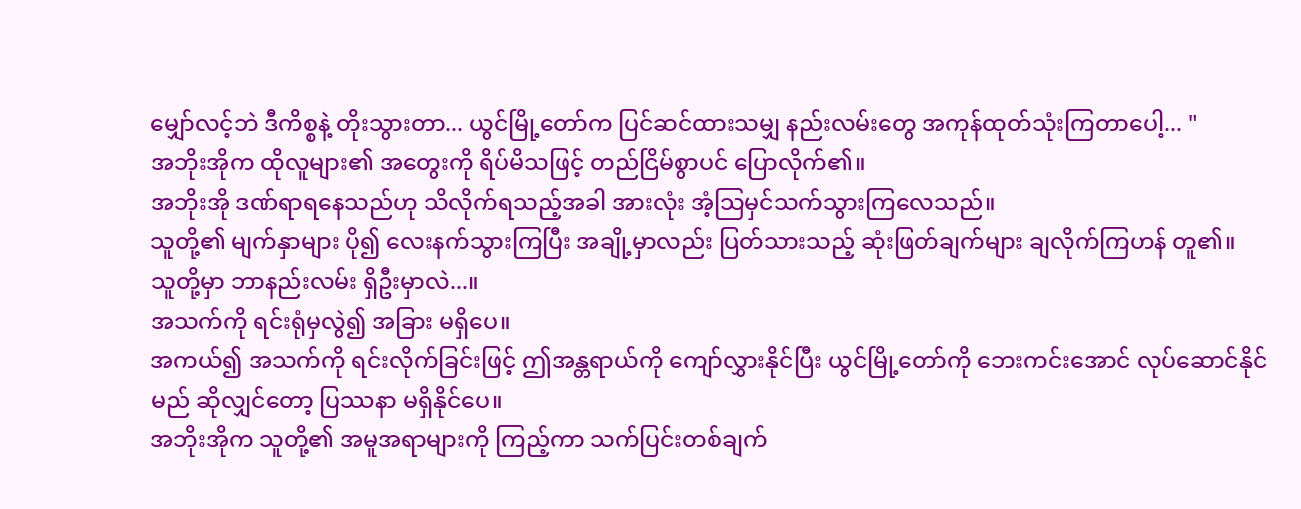မျှော်လင့်ဘဲ ဒီကိစ္စနဲ့ တိုးသွားတာ... ယွင်မြို့တော်က ပြင်ဆင်ထားသမျှ နည်းလမ်းတွေ အကုန်ထုတ်သုံးကြတာပေါ့... "
အဘိုးအိုက ထိုလူများ၏ အတွေးကို ရိပ်မိသဖြင့် တည်ငြိမ်စွာပင် ပြောလိုက်၏။
အဘိုးအို ဒဏ်ရာရနေသည်ဟု သိလိုက်ရသည့်အခါ အားလုံး အံ့သြမှင်သက်သွားကြလေသည်။
သူတို့၏ မျက်နှာများ ပို၍ လေးနက်သွားကြပြီး အချို့မှာလည်း ပြတ်သားသည့် ဆုံးဖြတ်ချက်များ ချလိုက်ကြဟန် တူ၏။
သူတို့မှာ ဘာနည်းလမ်း ရှိဦးမှာလဲ...။
အသက်ကို ရင်းရုံမှလွဲ၍ အခြား မရှိပေ။
အကယ်၍ အသက်ကို ရင်းလိုက်ခြင်းဖြင့် ဤအန္တရာယ်ကို ကျော်လွှားနိုင်ပြီး ယွင်မြို့တော်ကို ဘေးကင်းအောင် လုပ်ဆောင်နိုင်မည် ဆိုလျှင်တော့ ပြဿနာ မရှိနိုင်ပေ။
အဘိုးအိုက သူတို့၏ အမူအရာများကို ကြည့်ကာ သက်ပြင်းတစ်ချက်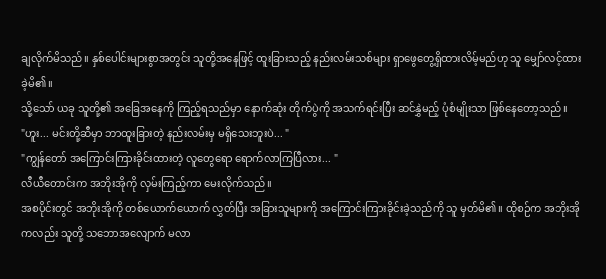ချလိုက်မိသည်။ နှစ်ပေါင်းများစွာအတွင်း သူတို့အနေဖြင့် ထူးခြားသည့် နည်းလမ်းသစ်များ ရှာဖွေတွေ့ရှိထားလိမ့်မည်ဟု သူ မျှော်လင့်ထားခဲ့မိ၏။
သို့သော် ယခု သူတို့၏ အခြေအနေကို ကြည့်ရသည်မှာ နောက်ဆုံး တိုက်ပွဲကို အသက်ရင်းပြီး ဆင်နွှဲမည့် ပုံစံမျိုးသာ ဖြစ်နေတော့သည်။
"ဟူး... မင်းတို့ဆီမှာ ဘာထူးခြားတဲ့ နည်းလမ်းမှ မရှိသေးဘူးပဲ... "
"ကျွန်တော် အကြောင်းကြားခိုင်းထားတဲ့ လူတွေရော ရောက်လာကြပြီလား... "
လီယီတောင်းက အဘိုးအိုကို လှမ်းကြည့်ကာ မေးလိုက်သည်။
အစပိုင်းတွင် အဘိုးအိုကို တစ်ယောက်ယောက် လွှတ်ပြီး အခြားသူများကို အကြောင်းကြားခိုင်းခဲ့သည်ကို သူ မှတ်မိ၏။ ထိုစဉ်က အဘိုးအိုကလည်း သူတို့ သဘောအလျောက် မလာ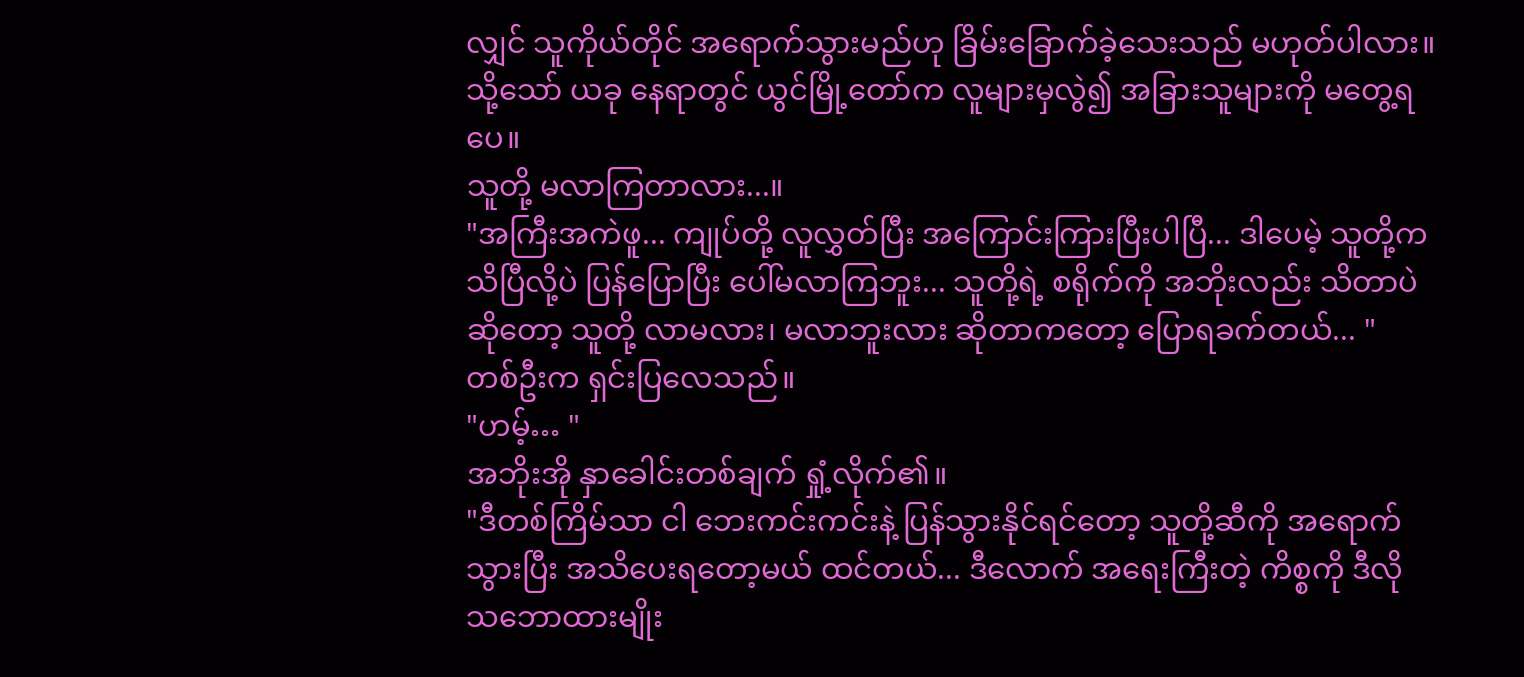လျှင် သူကိုယ်တိုင် အရောက်သွားမည်ဟု ခြိမ်းခြောက်ခဲ့သေးသည် မဟုတ်ပါလား။
သို့သော် ယခု နေရာတွင် ယွင်မြို့တော်က လူများမှလွဲ၍ အခြားသူများကို မတွေ့ရပေ။
သူတို့ မလာကြတာလား...။
"အကြီးအကဲဖူ... ကျုပ်တို့ လူလွှတ်ပြီး အကြောင်းကြားပြီးပါပြီ... ဒါပေမဲ့ သူတို့က သိပြီလို့ပဲ ပြန်ပြောပြီး ပေါ်မလာကြဘူး... သူတို့ရဲ့ စရိုက်ကို အဘိုးလည်း သိတာပဲဆိုတော့ သူတို့ လာမလား၊ မလာဘူးလား ဆိုတာကတော့ ပြောရခက်တယ်... "
တစ်ဦးက ရှင်းပြလေသည်။
"ဟမ့်… "
အဘိုးအို နှာခေါင်းတစ်ချက် ရှုံ့လိုက်၏။
"ဒီတစ်ကြိမ်သာ ငါ ဘေးကင်းကင်းနဲ့ ပြန်သွားနိုင်ရင်တော့ သူတို့ဆီကို အရောက်သွားပြီး အသိပေးရတော့မယ် ထင်တယ်... ဒီလောက် အရေးကြီးတဲ့ ကိစ္စကို ဒီလို သဘောထားမျိုး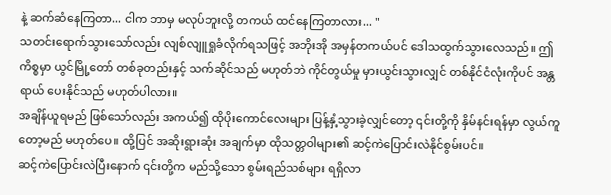နဲ့ ဆက်ဆံနေကြတာ... ငါက ဘာမှ မလုပ်ဘူးလို့ တကယ် ထင်နေကြတာလား... "
သတင်းရောက်သွားသော်လည်း လျစ်လျူရှုခံလိုက်ရသဖြင့် အဘိုးအို အမှန်တကယ်ပင် ဒေါသထွက်သွားလေသည်။ ဤကိစ္စမှာ ယွင်မြို့တော် တစ်ခုတည်းနှင့် သက်ဆိုင်သည် မဟုတ်ဘဲ ကိုင်တွယ်မှု မှားယွင်းသွားလျှင် တစ်နိုင်ငံလုံးကိုပင် အန္တရာယ် ပေးနိုင်သည် မဟုတ်ပါလား။
အချိန်ယူရမည် ဖြစ်သော်လည်း အကယ်၍ ထိုပိုးကောင်လေးများ ပြန့်နှံ့သွားခဲ့လျှင်တော့ ၎င်းတို့ကို နှိမ်နင်းရန်မှာ လွယ်ကူတော့မည် မဟုတ်ပေ။ ထို့ပြင် အဆိုးရွားဆုံး အချက်မှာ ထိုသတ္တဝါများ၏ ဆင့်ကဲပြောင်းလဲနိုင်စွမ်းပင်။
ဆင့်ကဲပြောင်းလဲပြီးနောက် ၎င်းတို့က မည်သို့သော စွမ်းရည်သစ်များ ရရှိလာ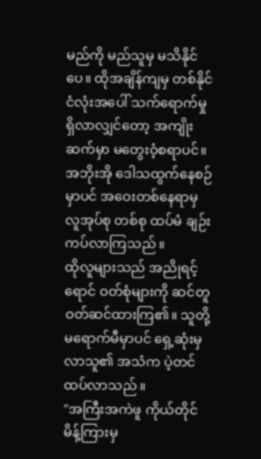မည်ကို မည်သူမှ မသိနိုင်ပေ။ ထိုအချိန်ကျမှ တစ်နိုင်ငံလုံးအပေါ် သက်ရောက်မှု ရှိလာလျှင်တော့ အကျိုးဆက်မှာ မတွေးဝံ့စရာပင်။
အဘိုးအို ဒေါသထွက်နေစဉ်မှာပင် အဝေးတစ်နေရာမှ လူအုပ်စု တစ်စု ထပ်မံ ချဉ်းကပ်လာကြသည်။
ထိုလူများသည် အညိုရင့်ရောင် ဝတ်စုံများကို ဆင်တူ ဝတ်ဆင်ထားကြ၏။ သူတို့ မရောက်မီမှာပင် ရှေ့ဆုံးမှ လာသူ၏ အသံက ပဲ့တင်ထပ်လာသည်။
"အကြီးအကဲဖူ ကိုယ်တိုင် မိန့်ကြားမှ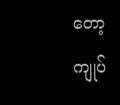တော့ ကျုပ်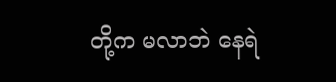တို့က မလာဘဲ နေရဲ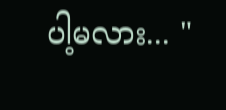ပါ့မလား... "